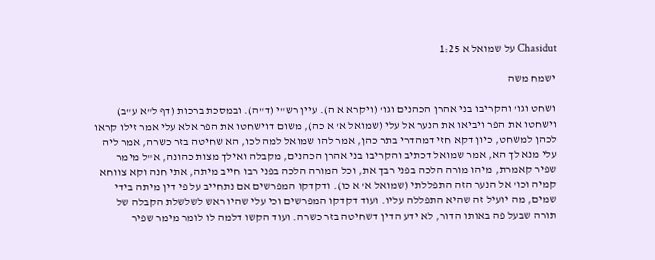Chasidut על שמואל א 1:25

ישמח משה

ושחט וגו' והקריבו בני אהרן הכהנים וגו' (ויקרא א ה). עיין רש"י (ד"ה). ובמסכת ברכות (דף ל"א ע"ב) וישחטו את הפר ויביאו את הנער אל עלי (שמואל א' א כה), משום דוישחטו את הפר אלא עלי אמר זילו קראו לכהן למשחט, כיון דקא חזי דמהדרי בתר כהן, אמר להו שמואל למה לכו, הא שחיטה בזר כשרה, אמר ליה עלי מנא לך הא, אמר שמואל דכתיב והקריבו בני אהרן הכהנים, מקבלה ואילך מצות כהונה, א"ל מימר שפיר קאמרת, מיהו מורה הלכה בפני רבך את, וכל המורה הלכה בפני רבו חייב מיתה, אתי חנה וקא צווחא קמיה וכו' אל הנער הזה התפללתי (שמואל א' א כו). ודקדקו המפרשים אם נתחייב על פי דין מיתה בידי שמים, מה יועיל זה שהיא התפללה עליו. ועוד דקדקו המפרשים וכי עלי שהיו ראש לשלשלת הקבלה של תורה שבעל פה באותו הדור, לא ידע הדין דשחיטה בזר כשרה. ועוד הקשו דלמה לו לומר מימר שפיר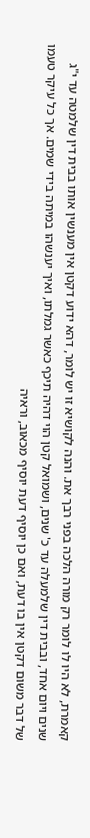קאמרת, לא היו לו לומר רק מורה הלכה בפני רבך את. והנה לקושיא זו יש לומר, דהא ידוע דקטן אין מענשין אותו בבית דין שלמטה עד י"ג שנים ויום אחד, ובבית דין שלמעלה עד כ' שנים, ושמואל קטן הוי דהיה תיכף כאשר גמלתו, ואיך יענשהו במיתה בידי שמים. אך כל עיקר טעמו של דבר משום דקטן אין בו דעת, ואם כן יוסיף דעת יוסיף מכאוב, וראיה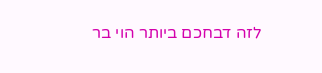לזה דבחכם ביותר הוי בר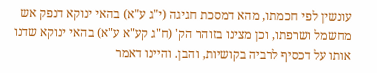עונשין לפי חכמתו, מהא דמסכת חגיגה (י"ג ע"א) בהאי ינוקא דנפק אש מחשמל ושרפתו, וכן מצינו בזוהר הק' (ח"ג קע"א ע"א) בהאי ינוקא שדנו אותו על דכסיף לרביה בקושיות, והבן. והיינו דאמר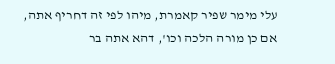עלי מימר שפיר קאמרת, מיהו לפי זה דחריף אתה, אם כן מורה הלכה וכו', דהא אתה בר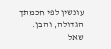עונשין לפי חכמתך הגדולה, והבן.
שאל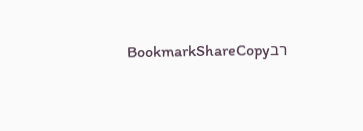רבBookmarkShareCopy